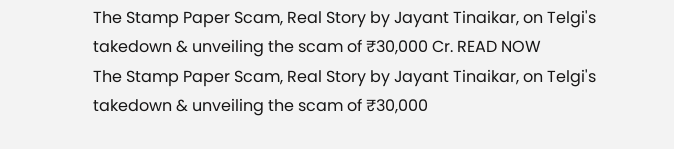The Stamp Paper Scam, Real Story by Jayant Tinaikar, on Telgi's takedown & unveiling the scam of ₹30,000 Cr. READ NOW
The Stamp Paper Scam, Real Story by Jayant Tinaikar, on Telgi's takedown & unveiling the scam of ₹30,000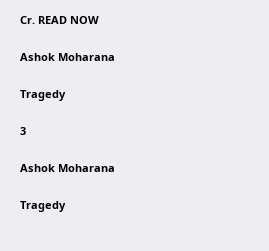Cr. READ NOW

Ashok Moharana

Tragedy

3

Ashok Moharana

Tragedy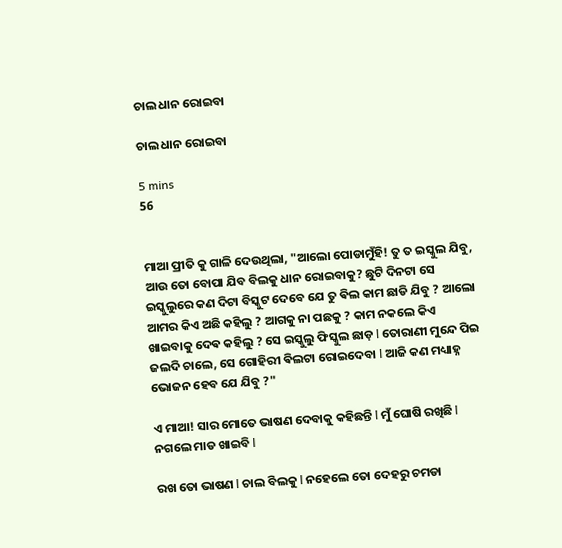ଚାଲ ଧାନ ରୋଇବା

ଚାଲ ଧାନ ରୋଇବା

5 mins
56


ମାଆ ପ୍ରୀତି କୁ ଗାଳି ଦେଉଥିଲା, "ଆଲୋ ପୋଡାମୁଁହି! ତୁ ତ ଇସ୍କୁଲ ଯିବୁ, ଆଉ ତୋ ବୋପା ଯିବ ବିଲକୁ ଧାନ ରୋଇବାକୁ? ଛୁଟି ଦିନଟା ସେ ଇସ୍କୁଲୁରେ କଣ ଦିଟା ବିସ୍କୁଟ ଦେବେ ଯେ ତୁ ଵିଲ କାମ ଛାଡି ଯିବୁ ? ଆଲୋ ଆମର କିଏ ଅଛି କହିଲୁ ? ଆଗକୁ ନା ପଛକୁ ? କାମ ନକଲେ କିଏ ଖାଇବାକୁ ଦେଵ କହିଲୁ ? ସେ ଇସ୍କୁଲୁ ଫିସ୍କୁଲ ଛାଡ଼ l ତୋରାଣୀ ମୁନ୍ଦେ ପିଇ ଜଲଦି ଚାଲେ, ସେ ଗୋହିରୀ ଵିଲଟା ରୋଇଦେବା l ଆଜି କଣ ମଧ୍ୟାହ୍ନ ଭୋଜନ ହେବ ଯେ ଯିବୁ ?"

ଏ ମାଆ! ସାର ମୋତେ ଭାଷଣ ଦେବାକୁ କହିଛନ୍ତି l ମୁଁ ଘୋଷି ରଖିଛି l ନଗଲେ ମାଡ ଖାଇବି l

ରଖ ତୋ ଭାଷଣ l ଚାଲ ବିଲକୁ l ନହେଲେ ତୋ ଦେହରୁ ଚମଡା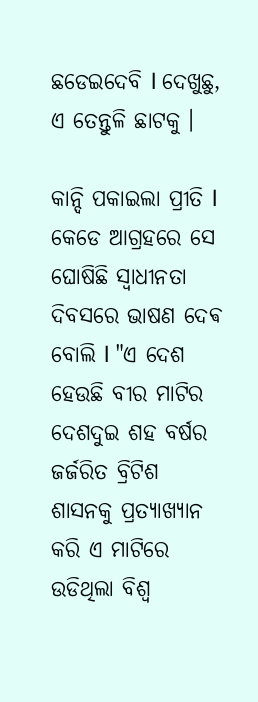ଛଡେଇଦେବି l ଦେଖୁଛୁ, ଏ ତେନ୍ତୁଳି ଛାଟକୁ ।

କାନ୍ଦି ପକାଇଲା ପ୍ରୀତି l କେଡେ ଆଗ୍ରହରେ ସେ ଘୋଷିଛି ସ୍ୱାଧୀନତା ଦିବସରେ ଭାଷଣ ଦେଵ ବୋଲି l "ଏ ଦେଶ ହେଉଛି ବୀର ମାଟିର ଦେଶଦୁଇ ଶହ ବର୍ଷର ଜର୍ଜରିତ ବ୍ରିଟିଶ ଶାସନକୁ ପ୍ରତ୍ୟାଖ୍ୟାନ କରି ଏ ମାଟିରେ ଉଡିଥିଲା ବିଶ୍ୱ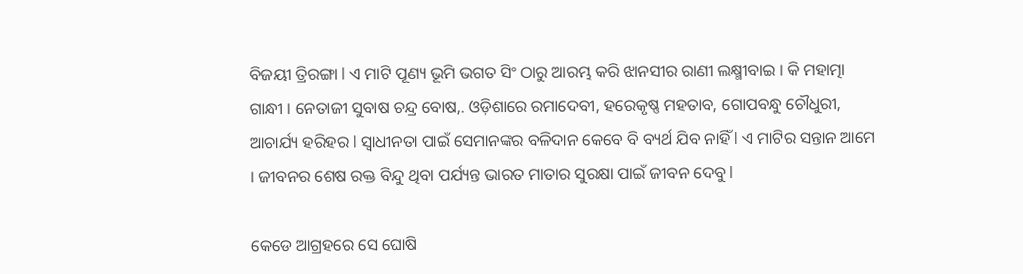ବିଜୟୀ ତ୍ରିରଙ୍ଗା l ଏ ମାଟି ପୂଣ୍ୟ ଭୂମି ଭଗତ ସିଂ ଠାରୁ ଆରମ୍ଭ କରି ଝାନସୀର ରାଣୀ ଲକ୍ଷ୍ମୀବାଇ । କି ମହାତ୍ମା ଗାନ୍ଧୀ । ନେତାଜୀ ସୁବାଷ ଚନ୍ଦ୍ର ବୋଷ,. ଓଡ଼ିଶାରେ ରମାଦେବୀ, ହରେକୃଷ୍ଣ ମହତାବ, ଗୋପବନ୍ଧୁ ଚୌଧୁରୀ, ଆଚାର୍ଯ୍ୟ ହରିହର l ସ୍ୱାଧୀନତା ପାଇଁ ସେମାନଙ୍କର ବଳିଦାନ କେବେ ବି ବ୍ୟର୍ଥ ଯିବ ନାହିଁ l ଏ ମାଟିର ସନ୍ତାନ ଆମେ । ଜୀବନର ଶେଷ ରକ୍ତ ବିନ୍ଦୁ ଥିବା ପର୍ଯ୍ୟନ୍ତ ଭାରତ ମାତାର ସୁରକ୍ଷା ପାଇଁ ଜୀବନ ଦେବୁ l

କେଡେ ଆଗ୍ରହରେ ସେ ଘୋଷି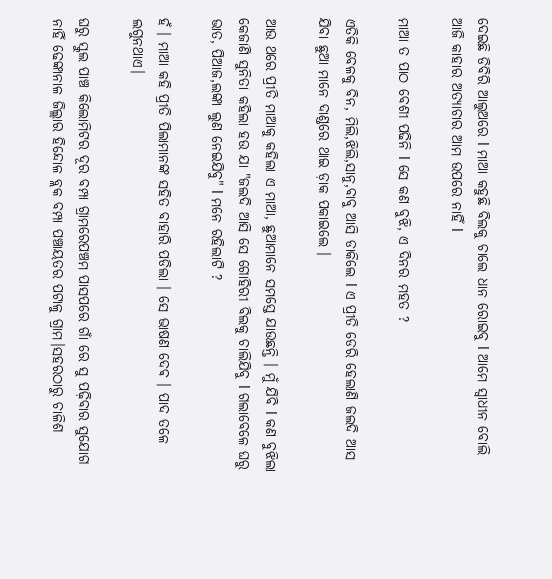ଦେଇଛି ଡିବିରି ଆଲୁଅରେ l ମାଆ କହୁଛି ବିଲକୁ ଚାଲେ ଧାନ ରୋଇବୁ l ଆମେ ସ୍ଵାଧୀନ ବୋଲି ଆଜି କାହାର ଅତ୍ୟାଚାର ଆମ ଉପରେ ନାହିଁ l

ମାଆ ତ ପାଠ ବେଶୀ ପଢିନି l ସେ କଣ ବୁଝି, ଏ ଦିନର ମହତ ?

ଏତିକି ବେଳକୁ ବିନ, ମିଲି,ଝିଲି,ସାନୁ,ବାବୁ ଆସି ଡାକିଲେ l ଏ ପ୍ରୀତି ଡେରି ହେଲାଣି ଜଲଦି ଆସ ଯିବା ଛୁଆ ମାନେ ଦାଣ୍ଡରେ ଥାଇ ଡ଼ାକ ପକାଇଲେ ।

ଆଉ ଥରେ ପ୍ରୀତି ମାଆକୁ କହିଲା ଏ ମାଆ, ଛୁଆମାନେ ସମସ୍ତେ ଯାଉଛନ୍ତି । ମୁଁ ଯିବି l କଣ ବୁଝିଲା କେଜାଣି ସୁନିତା କହିଲା ହଉ ଯା "ଜଲଦି ଆସି ସେ ଗୋହିରୀ ବିଲକୁ ଚାଲିଯିବୁ l ଗଲାବେଳେ ଘରୁ ଭାତ, ପିଆଜ,ଲଙ୍କା ଲୁଣ ନେଇଯିବୁ" l ମନେ ରହିଲାଟି ?

ହଁ । ମାଆ କହି ପ୍ରୀତି ପିଲାମାନଙ୍କ ସହିତ ବାହାରି ପଡିଲା । ସେ ଭାଷଣ ଦେଵ । ପାଦ ତଳେ ଲଗୁନଥାଏ।

ଘରୁ ସ୍କୁଲ ପାଞ୍ଚ କିଲୋମିଟର ଦୂର ବମ୍ପା ଗ୍ରାମରେପଞ୍ଚମ ପାସପରେ ଗାଁ ରେ ସୁ ପଢ଼ିବାର ସୁଯୋଗ ନାହିଁ ଢେଙ୍କାନାଳ ଜିଲ୍ଲାର ହିନ୍ଦୋଳ ବ୍ଲକ ବମ୍ପା ପଞ୍ଚାୟତର ପଟାଳୁ ଗ୍ରାମ।ସହରଠାରୁ ଚାଳିଶ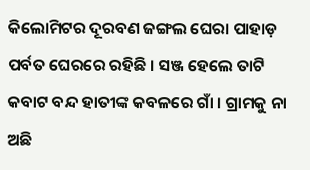କିଲୋମିଟର ଦୂରବଣ ଜଙ୍ଗଲ ଘେରା ପାହାଡ଼ ପର୍ବତ ଘେରରେ ରହିଛି । ସଞ୍ଜ ହେଲେ ତାଟି କବାଟ ବନ୍ଦ ହାତୀଙ୍କ କବଳରେ ଗାଁ । ଗ୍ରାମକୁ ନା ଅଛି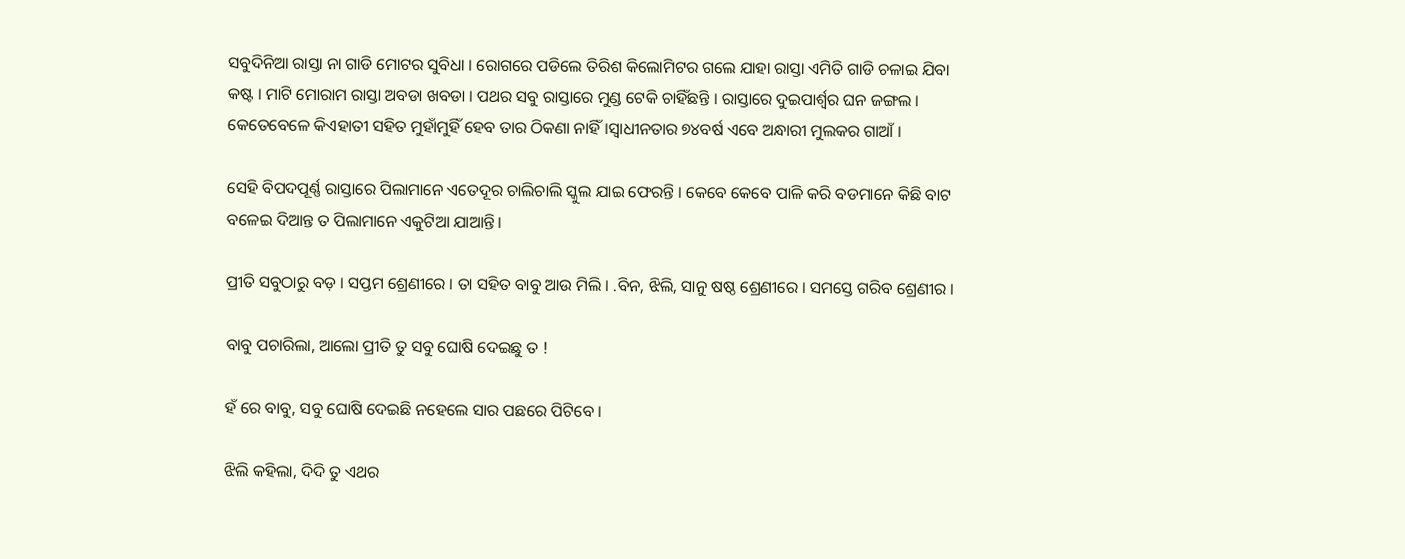ସବୁଦିନିଆ ରାସ୍ତା ନା ଗାଡି ମୋଟର ସୁବିଧା । ରୋଗରେ ପଡିଲେ ତିରିଶ କିଲୋମିଟର ଗଲେ ଯାହା ରାସ୍ତା ଏମିତି ଗାଡି ଚଳାଇ ଯିବା କଷ୍ଟ । ମାଟି ମୋରାମ ରାସ୍ତା ଅବଡା ଖବଡା । ପଥର ସବୁ ରାସ୍ତାରେ ମୁଣ୍ଡ ଟେକି ଚାହିଁଛନ୍ତି । ରାସ୍ତାରେ ଦୁଇପାର୍ଶ୍ୱର ଘନ ଜଙ୍ଗଲ । କେତେବେଳେ କିଏହାତୀ ସହିତ ମୁହାଁମୁହିଁ ହେବ ତାର ଠିକଣା ନାହିଁ।ସ୍ୱାଧୀନତାର ୭୪ବର୍ଷ ଏବେ ଅନ୍ଧାରୀ ମୁଲକର ଗାଆଁ ।

ସେହି ବିପଦପୂର୍ଣ୍ଣ ରାସ୍ତାରେ ପିଲାମାନେ ଏତେଦୂର ଚାଲିଚାଲି ସ୍କୁଲ ଯାଇ ଫେରନ୍ତି । କେବେ କେବେ ପାଳି କରି ବଡମାନେ କିଛି ବାଟ ବଳେଇ ଦିଆନ୍ତ ତ ପିଲାମାନେ ଏକୁଟିଆ ଯାଆନ୍ତି।

ପ୍ରୀତି ସବୁଠାରୁ ବଡ଼ । ସପ୍ତମ ଶ୍ରେଣୀରେ । ତା ସହିତ ବାବୁ ଆଉ ମିଲି । .ବିନ, ଝିଲି, ସାନୁ ଷଷ୍ଠ ଶ୍ରେଣୀରେ । ସମସ୍ତେ ଗରିବ ଶ୍ରେଣୀର ।

ବାବୁ ପଚାରିଲା, ଆଲୋ ପ୍ରୀତି ତୁ ସବୁ ଘୋଷି ଦେଇଛୁ ତ !

ହଁ ରେ ବାବୁ, ସବୁ ଘୋଷି ଦେଇଛି ନହେଲେ ସାର ପଛରେ ପିଟିବେ ।

ଝିଲି କହିଲା, ଦିଦି ତୁ ଏଥର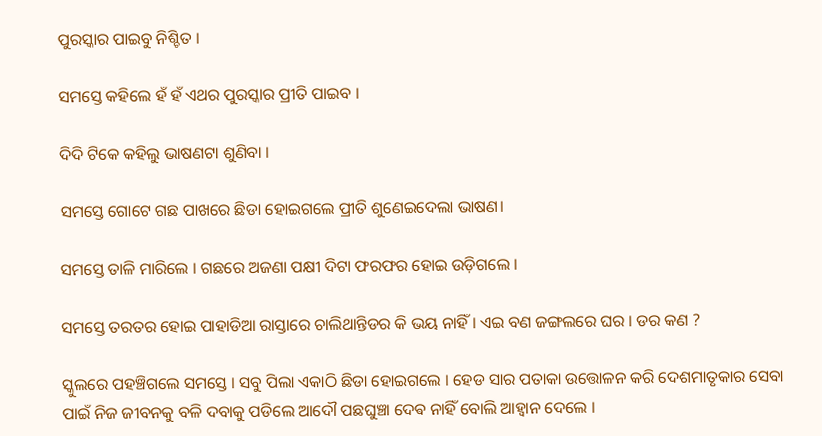ପୁରସ୍କାର ପାଇବୁ ନିଶ୍ଚିତ ।

ସମସ୍ତେ କହିଲେ ହଁ ହଁ ଏଥର ପୁରସ୍କାର ପ୍ରୀତି ପାଇବ ।

ଦିଦି ଟିକେ କହିଲୁ ଭାଷଣଟା ଶୁଣିବା ।

ସମସ୍ତେ ଗୋଟେ ଗଛ ପାଖରେ ଛିଡା ହୋଇଗଲେ ପ୍ରୀତି ଶୁଣେଇଦେଲା ଭାଷଣ।

ସମସ୍ତେ ତାଳି ମାରିଲେ । ଗଛରେ ଅଜଣା ପକ୍ଷୀ ଦିଟା ଫରଫର ହୋଇ ଉଡ଼ିଗଲେ ।

ସମସ୍ତେ ତରତର ହୋଇ ପାହାଡିଆ ରାସ୍ତାରେ ଚାଲିଥାନ୍ତିଡର କି ଭୟ ନାହିଁ । ଏଇ ବଣ ଜଙ୍ଗଲରେ ଘର । ଡର କଣ ?

ସ୍କୁଲରେ ପହଞ୍ଚିଗଲେ ସମସ୍ତେ । ସବୁ ପିଲା ଏକାଠି ଛିଡା ହୋଇଗଲେ । ହେଡ ସାର ପତାକା ଉତ୍ତୋଳନ କରି ଦେଶମାତୃକାର ସେବା ପାଇଁ ନିଜ ଜୀବନକୁ ବଳି ଦବାକୁ ପଡିଲେ ଆଦୌ ପଛଘୁଞ୍ଚା ଦେଵ ନାହିଁ ବୋଲି ଆହ୍ୱାନ ଦେଲେ ।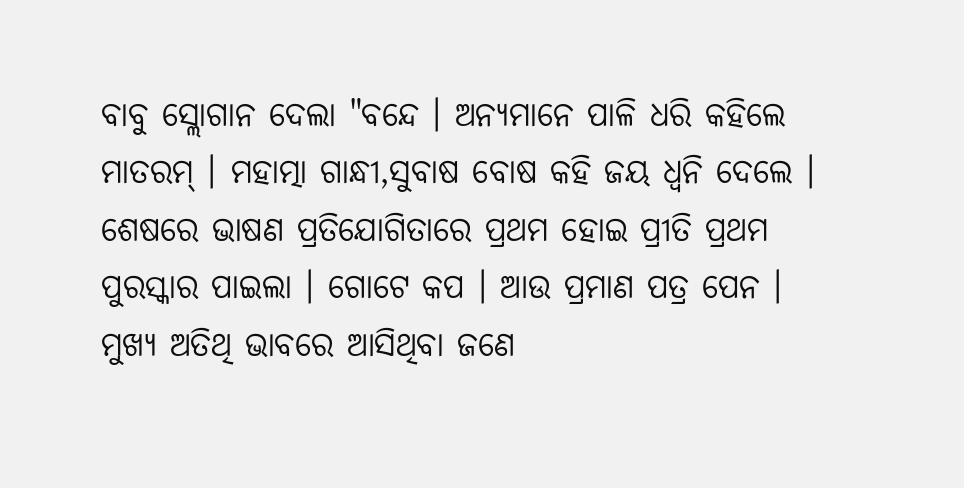ବାବୁ ସ୍ଲୋଗାନ ଦେଲା "ବନ୍ଦେ । ଅନ୍ୟମାନେ ପାଳି ଧରି କହିଲେ ମାତରମ୍ । ମହାତ୍ମା ଗାନ୍ଧୀ,ସୁବାଷ ବୋଷ କହି ଜୟ ଧ୍ୱନି ଦେଲେ । ଶେଷରେ ଭାଷଣ ପ୍ରତିଯୋଗିତାରେ ପ୍ରଥମ ହୋଇ ପ୍ରୀତି ପ୍ରଥମ ପୁରସ୍କାର ପାଇଲା । ଗୋଟେ କପ । ଆଉ ପ୍ରମାଣ ପତ୍ର ପେନ । ମୁଖ୍ୟ ଅତିଥି ଭାବରେ ଆସିଥିବା ଜଣେ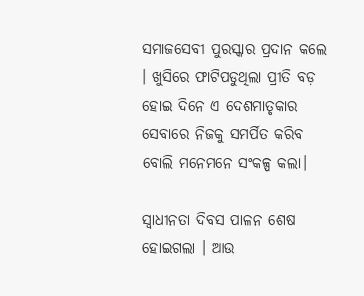ସମାଜସେବୀ ପୁରସ୍କାର ପ୍ରଦାନ କଲେ । ଖୁସିରେ ଫାଟିପଡୁଥିଲା ପ୍ରୀତି ବଡ଼ ହୋଇ ଦିନେ ଏ ଦେଶମାତୃକାର ସେବାରେ ନିଜକୁ ସମର୍ପିତ କରିବ ବୋଲି ମନେମନେ ସଂକଳ୍ପ କଲା।

ସ୍ୱାଧୀନତା ଦିବସ ପାଳନ ଶେଷ ହୋଇଗଲା । ଆଉ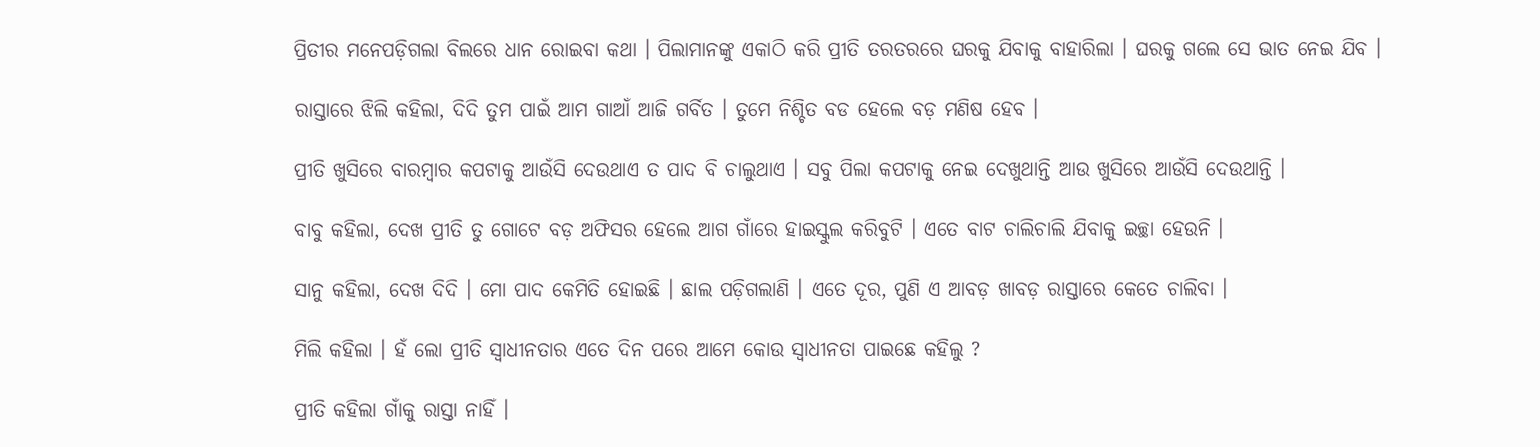ପ୍ରିତୀର ମନେପଡ଼ିଗଲା ବିଲରେ ଧାନ ରୋଇବା କଥା । ପିଲାମାନଙ୍କୁ ଏକାଠି କରି ପ୍ରୀତି ତରତରରେ ଘରକୁ ଯିବାକୁ ବାହାରିଲା । ଘରକୁ ଗଲେ ସେ ଭାତ ନେଇ ଯିବ ।

ରାସ୍ତାରେ ଝିଲି କହିଲା, ଦିଦି ତୁମ ପାଇଁ ଆମ ଗାଆଁ ଆଜି ଗର୍ବିତ । ତୁମେ ନିଶ୍ଚିତ ବଡ ହେଲେ ବଡ଼ ମଣିଷ ହେବ ।

ପ୍ରୀତି ଖୁସିରେ ବାରମ୍ବାର କପଟାକୁ ଆଉଁସି ଦେଉଥାଏ ତ ପାଦ ବି ଚାଲୁଥାଏ । ସବୁ ପିଲା କପଟାକୁ ନେଇ ଦେଖୁଥାନ୍ତି ଆଉ ଖୁସିରେ ଆଉଁସି ଦେଉଥାନ୍ତି ।

ବାବୁ କହିଲା, ଦେଖ ପ୍ରୀତି ତୁ ଗୋଟେ ବଡ଼ ଅଫିସର ହେଲେ ଆଗ ଗାଁରେ ହାଇସ୍କୁଲ କରିବୁଟି । ଏତେ ବାଟ ଚାଲିଚାଲି ଯିବାକୁ ଇଚ୍ଛା ହେଉନି ।

ସାନୁ କହିଲା, ଦେଖ ଦିଦି । ମୋ ପାଦ କେମିତି ହୋଇଛି । ଛାଲ ପଡ଼ିଗଲାଣି । ଏତେ ଦୂର, ପୁଣି ଏ ଆବଡ଼ ଖାବଡ଼ ରାସ୍ତାରେ କେତେ ଚାଲିବା ।

ମିଲି କହିଲା । ହଁ ଲୋ ପ୍ରୀତି ସ୍ୱାଧୀନତାର ଏତେ ଦିନ ପରେ ଆମେ କୋଉ ସ୍ୱାଧୀନତା ପାଇଛେ କହିଲୁ ?

ପ୍ରୀତି କହିଲା ଗାଁକୁ ରାସ୍ତା ନାହିଁ ।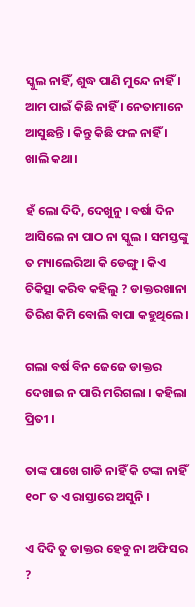ସ୍କୁଲ ନାହିଁ, ଶୁଦ୍ଧ ପାଣି ମୁନ୍ଦେ ନାହିଁ । ଆମ ପାଇଁ କିଛି ନାହିଁ । ନେତାମାନେ ଆସୁଛନ୍ତି । କିନ୍ତୁ କିଛି ଫଳ ନାହିଁ । ଖାଲି କଥା।

ହଁ ଲୋ ଦିଦି, ଦେଖୁନୁ । ବର୍ଷା ଦିନ ଆସିଲେ ନା ପାଠ ନା ସ୍କୁଲ । ସମସ୍ତଙ୍କୁ ତ ମ୍ୟାଲେରିଆ କି ଡେଙ୍ଗୁ । କିଏ ଚିକିତ୍ସା କରିବ କହିଲୁ ? ଡାକ୍ତରଖାନା ତିରିଶ କିମି ବୋଲି ବାପା କହୁଥିଲେ।

ଗଲା ବର୍ଷ ବିନ ଜେଜେ ଡାକ୍ତର ଦେଖାଇ ନ ପାରି ମରିଗଲା । କହିଲା ପ୍ରିତୀ ।

ତାଙ୍କ ପାଖେ ଗାଡି ନାହିଁ କି ଟଙ୍କା ନାହିଁ ୧୦୮ ତ ଏ ରାସ୍ତାରେ ଅସୁନି ।

ଏ ଦିଦି ତୁ ଡାକ୍ତର ହେବୁ ନା ଅଫିସର ?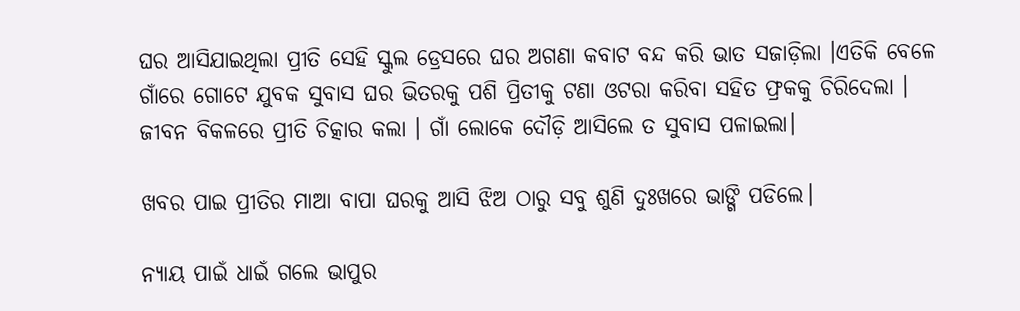ଘର ଆସିଯାଇଥିଲା ପ୍ରୀତି ସେହି ସ୍କୁଲ ଡ୍ରେସରେ ଘର ଅଗଣା କବାଟ ବନ୍ଦ କରି ଭାତ ସଜାଡ଼ିଲା ।ଏତିକି ବେଳେ ଗାଁରେ ଗୋଟେ ଯୁବକ ସୁବାସ ଘର ଭିତରକୁ ପଶି ପ୍ରିତୀକୁ ଟଣା ଓଟରା କରିବା ସହିତ ଫ୍ରକକୁ ଚିରିଦେଲା । ଜୀବନ ବିକଳରେ ପ୍ରୀତି ଚିତ୍କାର କଲା । ଗାଁ ଲୋକେ ଦୌଡ଼ି ଆସିଲେ ତ ସୁବାସ ପଳାଇଲା।

ଖବର ପାଇ ପ୍ରୀତିର ମାଆ ବାପା ଘରକୁ ଆସି ଝିଅ ଠାରୁ ସବୁ ଶୁଣି ଦୁଃଖରେ ଭାଙ୍ଗି ପଡିଲେ।

ନ୍ୟାୟ ପାଇଁ ଧାଇଁ ଗଲେ ଭାପୁର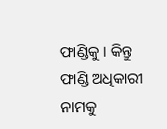ଫାଣ୍ଡିକୁ । କିନ୍ତୁ ଫାଣ୍ଡି ଅଧିକାରୀ ନାମକୁ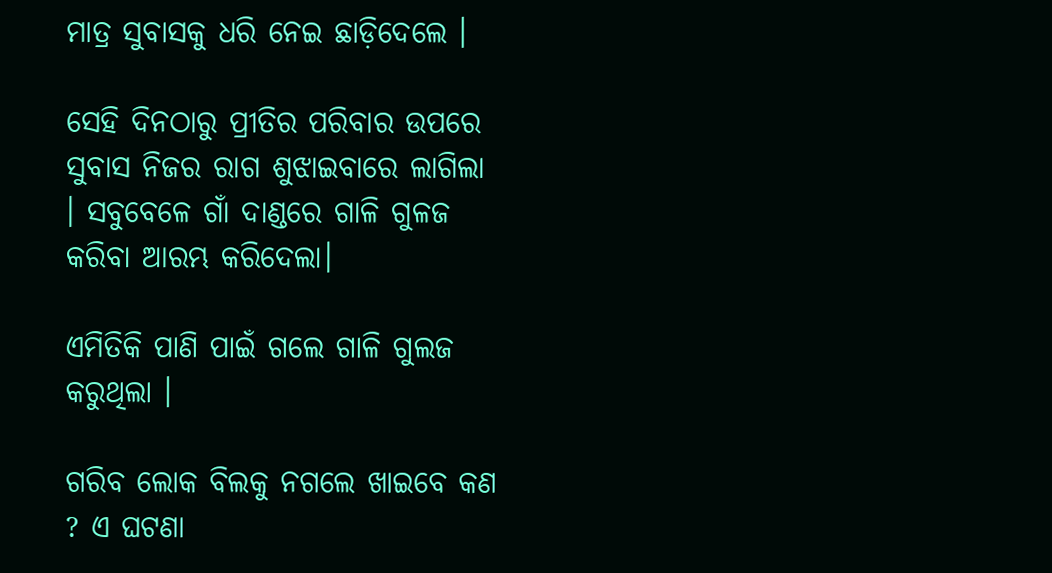ମାତ୍ର ସୁବାସକୁ ଧରି ନେଇ ଛାଡ଼ିଦେଲେ ।

ସେହି ଦିନଠାରୁ ପ୍ରୀତିର ପରିବାର ଉପରେ ସୁବାସ ନିଜର ରାଗ ଶୁଝାଇବାରେ ଲାଗିଲା । ସବୁବେଳେ ଗାଁ ଦାଣ୍ଡରେ ଗାଳି ଗୁଳଜ କରିବା ଆରମ୍ଭ କରିଦେଲା।

ଏମିତିକି ପାଣି ପାଇଁ ଗଲେ ଗାଳି ଗୁଲଜ କରୁଥିଲା ।

ଗରିବ ଲୋକ ବିଲକୁ ନଗଲେ ଖାଇବେ କଣ ? ଏ ଘଟଣା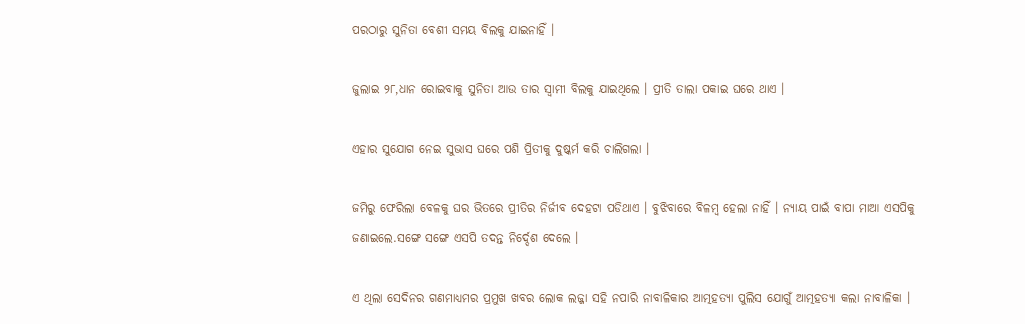ପରଠାରୁ ସୁନିତା ବେଶୀ ସମୟ ବିଲକୁ ଯାଇନାହିଁ ।

ଜୁଲାଇ ୨୮,ଧାନ ରୋଇବାକୁ ସୁନିତା ଆଉ ତାର ସ୍ୱାମୀ ବିଲକୁ ଯାଇଥିଲେ । ପ୍ରୀତି ତାଲା ପକାଇ ଘରେ ଥାଏ ।

ଏହାର ସୁଯୋଗ ନେଇ ସୁଭାସ ଘରେ ପଶି ପ୍ରିତୀକୁ ଦୁଷ୍କର୍ମ କରି ଚାଲିଗଲା ।

ଜମିରୁ ଫେରିଲା ବେଳକୁ ଘର ଭିତରେ ପ୍ରୀତିର ନିର୍ଜୀବ ଦେହଟା ପଡିଥାଏ । ବୁଝିବାରେ ବିଳମ୍ବ ହେଲା ନାହିଁ । ନ୍ୟାୟ ପାଇଁ ବାପା ମାଆ ଏସପିକୁ ଜଣାଇଲେ.ସଙ୍ଗେ ସଙ୍ଗେ ଏସପି ତଦନ୍ତ ନିର୍ଦ୍ଦେଶ ଦେଲେ ।

ଏ ଥିଲା ସେଦିନର ଗଣମାଧ୍ୟମର ପ୍ରମୁଖ ଖବର ଲୋକ ଲଜ୍ଜା ସହି ନପାରି ନାବାଳିକାର ଆତ୍ମହତ୍ୟା ପୁଲିସ ଯୋଗୁଁ ଆତ୍ମହତ୍ୟା କଲା ନାବାଳିକା ।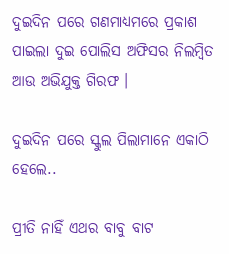ଦୁଇଦିନ ପରେ ଗଣମାଧ୍ୟମରେ ପ୍ରକାଶ ପାଇଲା ଦୁଇ ପୋଲିସ ଅଫିସର ନିଲମ୍ବିତ ଆଉ ଅଭିଯୁକ୍ତ ଗିରଫ ।

ଦୁଇଦିନ ପରେ ସ୍କୁଲ ପିଲାମାନେ ଏକାଠି ହେଲେ..

ପ୍ରୀତି ନାହିଁ ଏଥର ବାବୁ ବାଟ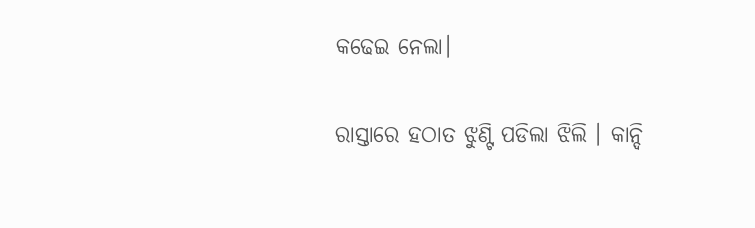କଢେଇ ନେଲା।

ରାସ୍ତାରେ ହଠାତ ଝୁଣ୍ଟି ପଡିଲା ଝିଲି । କାନ୍ଦି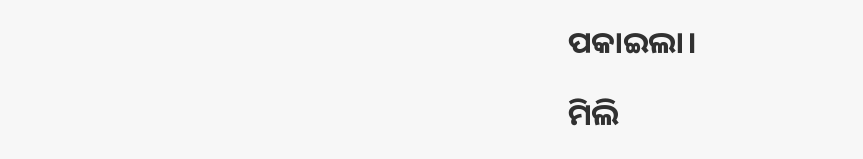ପକାଇଲା।

ମିଲି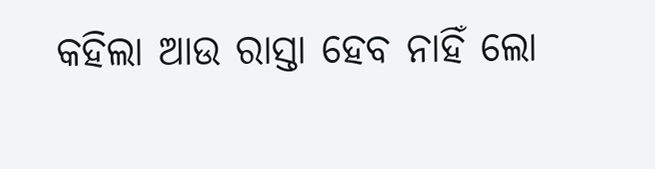କହିଲା ଆଉ ରାସ୍ତା ହେବ ନାହିଁ ଲୋ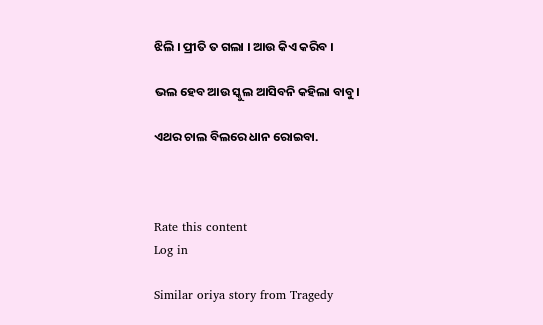ଝିଲି । ପ୍ରୀତି ତ ଗଲା । ଆଉ କିଏ କରିବ ।

ଭଲ ହେବ ଆଉ ସ୍କୁଲ ଆସିବନି କହିଲା ବାବୁ।

ଏଥର ଚାଲ ବିଲରେ ଧାନ ରୋଇବା.



Rate this content
Log in

Similar oriya story from Tragedy